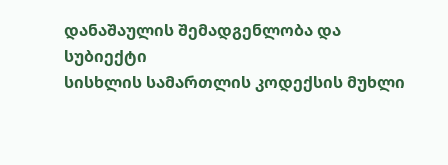დანაშაულის შემადგენლობა და სუბიექტი
სისხლის სამართლის კოდექსის მუხლი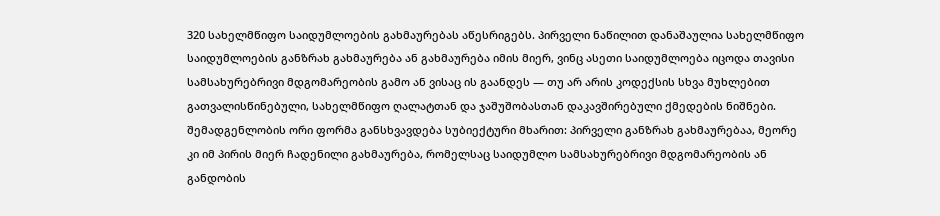320 სახელმწიფო საიდუმლოების გახმაურებას აწესრიგებს. პირველი ნაწილით დანაშაულია სახელმწიფო საიდუმლოების განზრახ გახმაურება ან გახმაურება იმის მიერ, ვინც ასეთი საიდუმლოება იცოდა თავისი სამსახურებრივი მდგომარეობის გამო ან ვისაც ის გაანდეს — თუ არ არის კოდექსის სხვა მუხლებით გათვალისწინებული, სახელმწიფო ღალატთან და ჯაშუშობასთან დაკავშირებული ქმედების ნიშნები.
შემადგენლობის ორი ფორმა განსხვავდება სუბიექტური მხარით: პირველი განზრახ გახმაურებაა, მეორე კი იმ პირის მიერ ჩადენილი გახმაურება, რომელსაც საიდუმლო სამსახურებრივი მდგომარეობის ან განდობის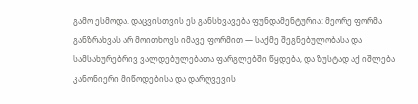გამო ესმოდა. დაცვისთვის ეს განსხვავება ფუნდამენტურია: მეორე ფორმა განზრახვას არ მოითხოვს იმავე ფორმით — საქმე შეგნებულობასა და სამსახურებრივ ვალდებულებათა ფარგლებში წყდება, და ზუსტად აქ იშლება კანონიერი მიწოდებისა და დარღვევის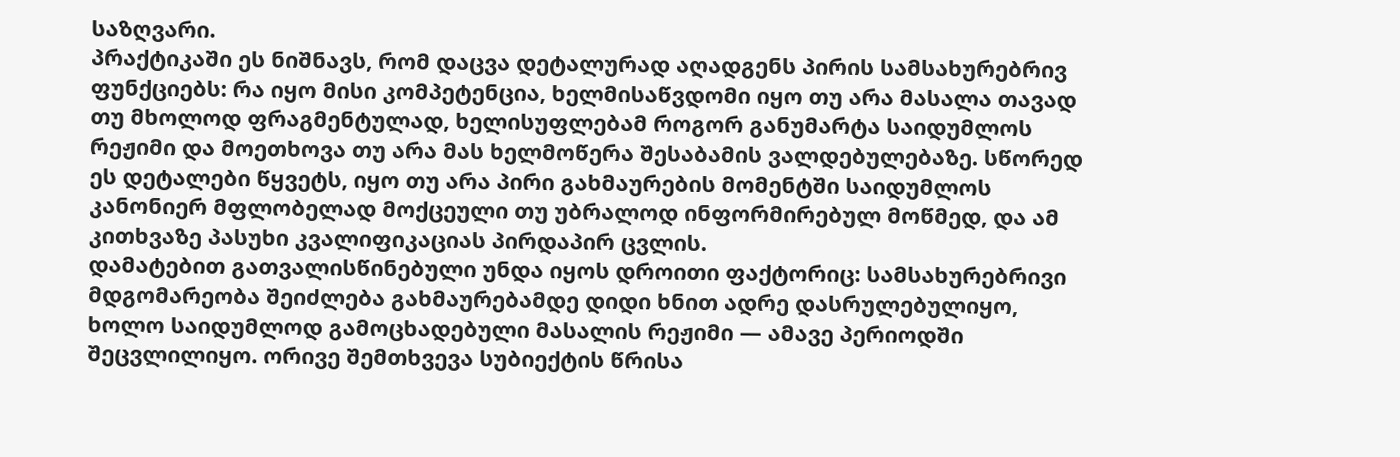საზღვარი.
პრაქტიკაში ეს ნიშნავს, რომ დაცვა დეტალურად აღადგენს პირის სამსახურებრივ ფუნქციებს: რა იყო მისი კომპეტენცია, ხელმისაწვდომი იყო თუ არა მასალა თავად თუ მხოლოდ ფრაგმენტულად, ხელისუფლებამ როგორ განუმარტა საიდუმლოს რეჟიმი და მოეთხოვა თუ არა მას ხელმოწერა შესაბამის ვალდებულებაზე. სწორედ ეს დეტალები წყვეტს, იყო თუ არა პირი გახმაურების მომენტში საიდუმლოს კანონიერ მფლობელად მოქცეული თუ უბრალოდ ინფორმირებულ მოწმედ, და ამ კითხვაზე პასუხი კვალიფიკაციას პირდაპირ ცვლის.
დამატებით გათვალისწინებული უნდა იყოს დროითი ფაქტორიც: სამსახურებრივი მდგომარეობა შეიძლება გახმაურებამდე დიდი ხნით ადრე დასრულებულიყო, ხოლო საიდუმლოდ გამოცხადებული მასალის რეჟიმი — ამავე პერიოდში შეცვლილიყო. ორივე შემთხვევა სუბიექტის წრისა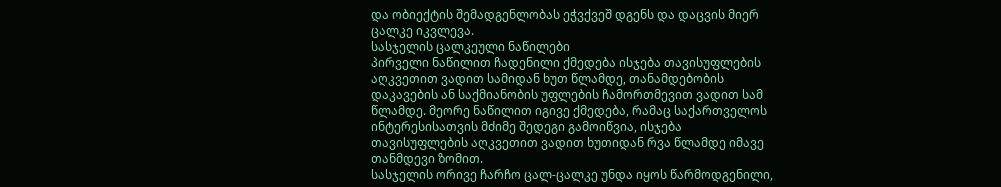და ობიექტის შემადგენლობას ეჭვქვეშ დგენს და დაცვის მიერ ცალკე იკვლევა.
სასჯელის ცალკეული ნაწილები
პირველი ნაწილით ჩადენილი ქმედება ისჯება თავისუფლების აღკვეთით ვადით სამიდან ხუთ წლამდე, თანამდებობის დაკავების ან საქმიანობის უფლების ჩამორთმევით ვადით სამ წლამდე. მეორე ნაწილით იგივე ქმედება, რამაც საქართველოს ინტერესისათვის მძიმე შედეგი გამოიწვია, ისჯება თავისუფლების აღკვეთით ვადით ხუთიდან რვა წლამდე იმავე თანმდევი ზომით.
სასჯელის ორივე ჩარჩო ცალ-ცალკე უნდა იყოს წარმოდგენილი,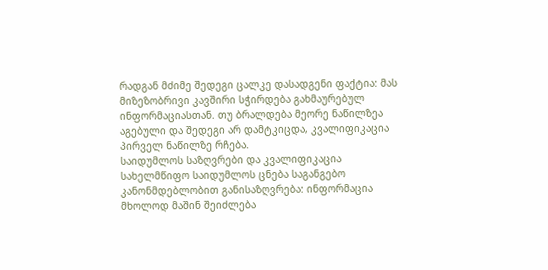რადგან მძიმე შედეგი ცალკე დასადგენი ფაქტია: მას მიზეზობრივი კავშირი სჭირდება გახმაურებულ ინფორმაციასთან. თუ ბრალდება მეორე ნაწილზეა აგებული და შედეგი არ დამტკიცდა, კვალიფიკაცია პირველ ნაწილზე რჩება.
საიდუმლოს საზღვრები და კვალიფიკაცია
სახელმწიფო საიდუმლოს ცნება საგანგებო კანონმდებლობით განისაზღვრება: ინფორმაცია მხოლოდ მაშინ შეიძლება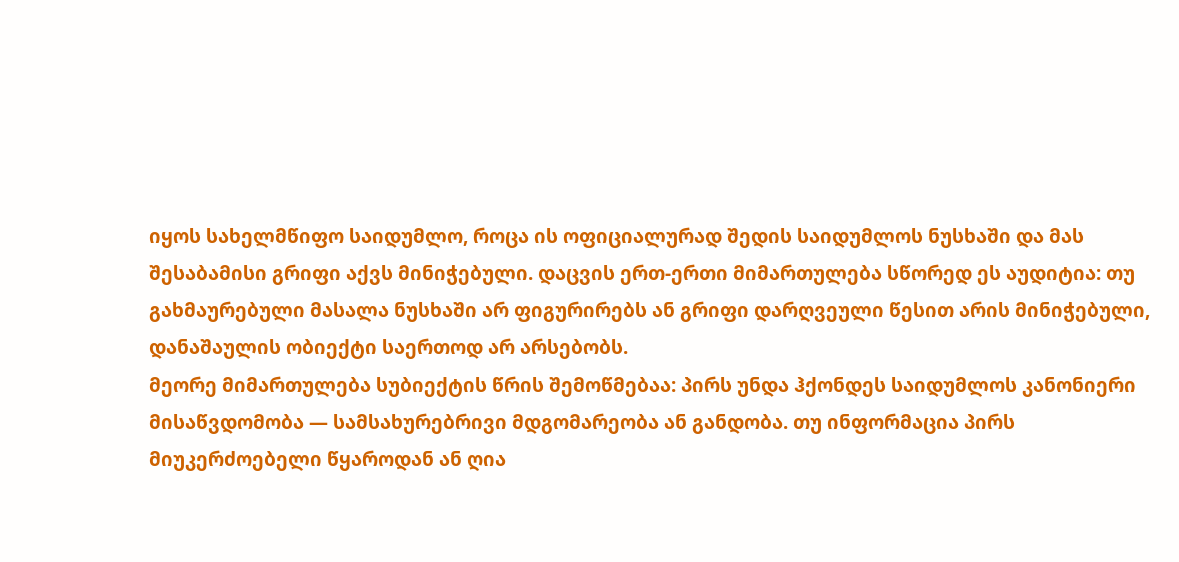იყოს სახელმწიფო საიდუმლო, როცა ის ოფიციალურად შედის საიდუმლოს ნუსხაში და მას შესაბამისი გრიფი აქვს მინიჭებული. დაცვის ერთ-ერთი მიმართულება სწორედ ეს აუდიტია: თუ გახმაურებული მასალა ნუსხაში არ ფიგურირებს ან გრიფი დარღვეული წესით არის მინიჭებული, დანაშაულის ობიექტი საერთოდ არ არსებობს.
მეორე მიმართულება სუბიექტის წრის შემოწმებაა: პირს უნდა ჰქონდეს საიდუმლოს კანონიერი მისაწვდომობა — სამსახურებრივი მდგომარეობა ან განდობა. თუ ინფორმაცია პირს მიუკერძოებელი წყაროდან ან ღია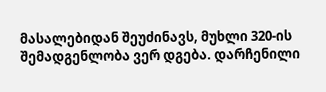მასალებიდან შეუძინავს, მუხლი 320-ის შემადგენლობა ვერ დგება. დარჩენილი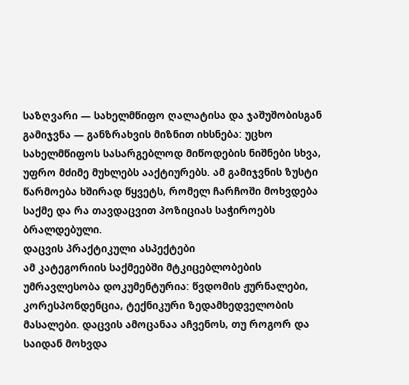საზღვარი — სახელმწიფო ღალატისა და ჯაშუშობისგან გამიჯვნა — განზრახვის მიზნით იხსნება: უცხო სახელმწიფოს სასარგებლოდ მიწოდების ნიშნები სხვა, უფრო მძიმე მუხლებს ააქტიურებს. ამ გამიჯვნის ზუსტი წარმოება ხშირად წყვეტს, რომელ ჩარჩოში მოხვდება საქმე და რა თავდაცვით პოზიციას საჭიროებს ბრალდებული.
დაცვის პრაქტიკული ასპექტები
ამ კატეგორიის საქმეებში მტკიცებლობების უმრავლესობა დოკუმენტურია: წვდომის ჟურნალები, კორესპონდენცია, ტექნიკური ზედამხედველობის მასალები. დაცვის ამოცანაა აჩვენოს, თუ როგორ და საიდან მოხვდა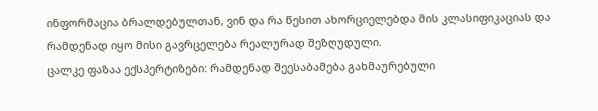ინფორმაცია ბრალდებულთან, ვინ და რა წესით ახორციელებდა მის კლასიფიკაციას და რამდენად იყო მისი გავრცელება რეალურად შეზღუდული.
ცალკე ფაზაა ექსპერტიზები: რამდენად შეესაბამება გახმაურებული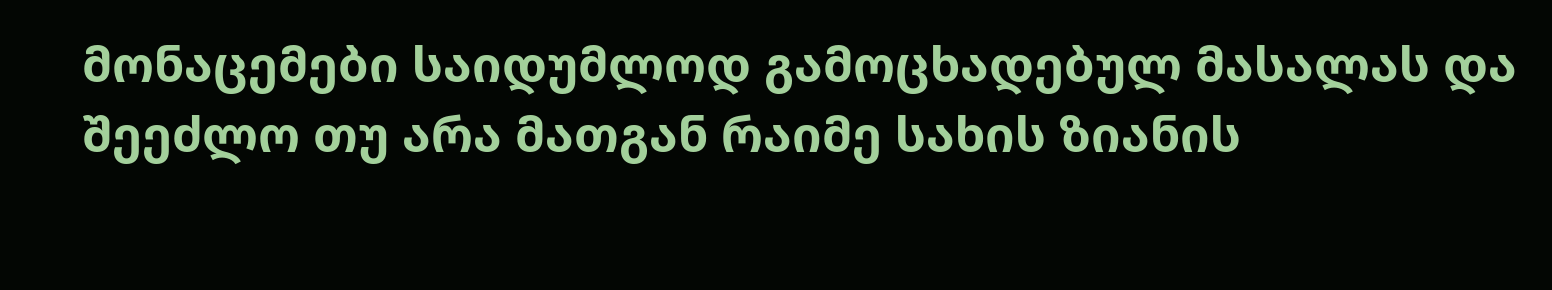მონაცემები საიდუმლოდ გამოცხადებულ მასალას და შეეძლო თუ არა მათგან რაიმე სახის ზიანის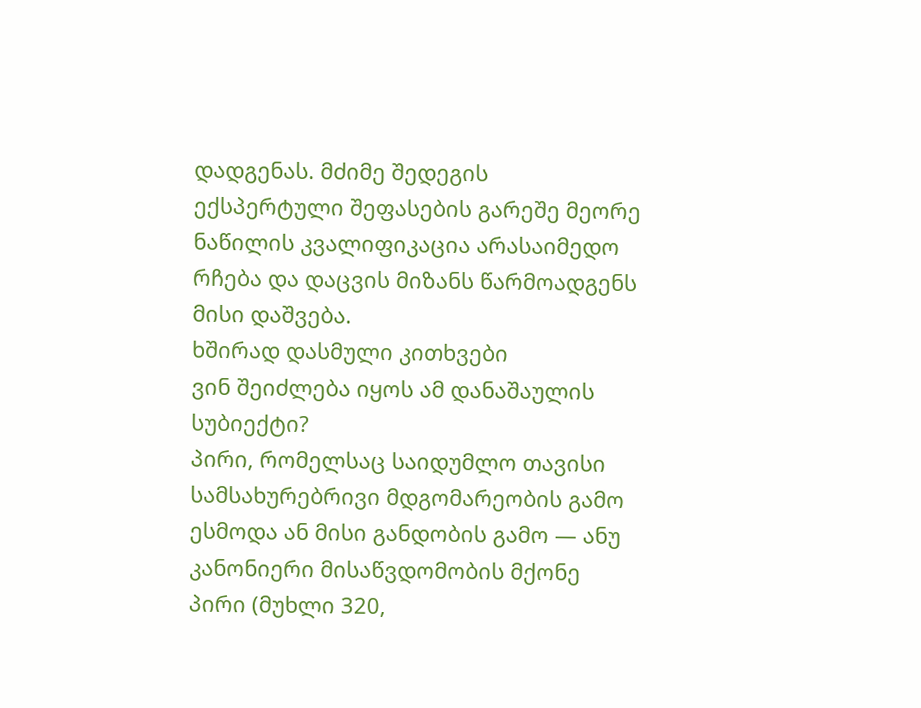დადგენას. მძიმე შედეგის ექსპერტული შეფასების გარეშე მეორე ნაწილის კვალიფიკაცია არასაიმედო რჩება და დაცვის მიზანს წარმოადგენს მისი დაშვება.
ხშირად დასმული კითხვები
ვინ შეიძლება იყოს ამ დანაშაულის სუბიექტი?
პირი, რომელსაც საიდუმლო თავისი სამსახურებრივი მდგომარეობის გამო ესმოდა ან მისი განდობის გამო — ანუ კანონიერი მისაწვდომობის მქონე პირი (მუხლი 320,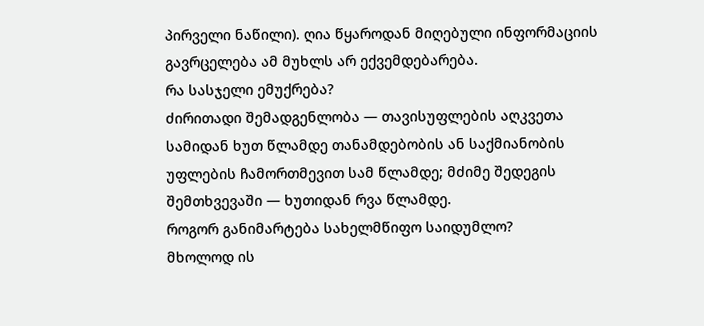პირველი ნაწილი). ღია წყაროდან მიღებული ინფორმაციის გავრცელება ამ მუხლს არ ექვემდებარება.
რა სასჯელი ემუქრება?
ძირითადი შემადგენლობა — თავისუფლების აღკვეთა სამიდან ხუთ წლამდე თანამდებობის ან საქმიანობის უფლების ჩამორთმევით სამ წლამდე; მძიმე შედეგის შემთხვევაში — ხუთიდან რვა წლამდე.
როგორ განიმარტება სახელმწიფო საიდუმლო?
მხოლოდ ის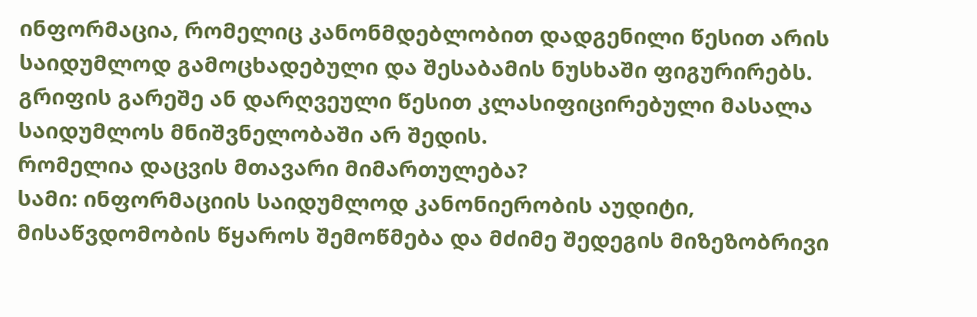ინფორმაცია, რომელიც კანონმდებლობით დადგენილი წესით არის საიდუმლოდ გამოცხადებული და შესაბამის ნუსხაში ფიგურირებს. გრიფის გარეშე ან დარღვეული წესით კლასიფიცირებული მასალა საიდუმლოს მნიშვნელობაში არ შედის.
რომელია დაცვის მთავარი მიმართულება?
სამი: ინფორმაციის საიდუმლოდ კანონიერობის აუდიტი, მისაწვდომობის წყაროს შემოწმება და მძიმე შედეგის მიზეზობრივი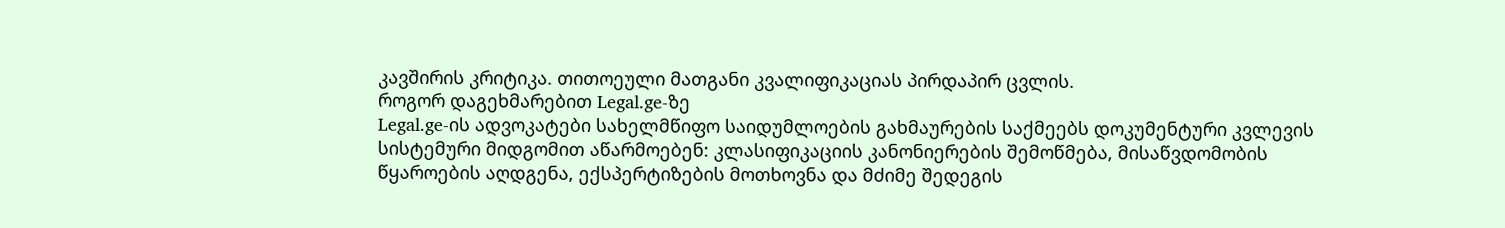კავშირის კრიტიკა. თითოეული მათგანი კვალიფიკაციას პირდაპირ ცვლის.
როგორ დაგეხმარებით Legal.ge-ზე
Legal.ge-ის ადვოკატები სახელმწიფო საიდუმლოების გახმაურების საქმეებს დოკუმენტური კვლევის სისტემური მიდგომით აწარმოებენ: კლასიფიკაციის კანონიერების შემოწმება, მისაწვდომობის წყაროების აღდგენა, ექსპერტიზების მოთხოვნა და მძიმე შედეგის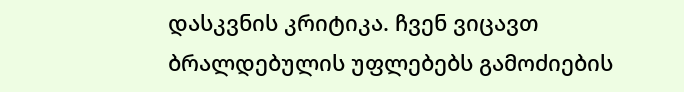დასკვნის კრიტიკა. ჩვენ ვიცავთ ბრალდებულის უფლებებს გამოძიების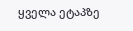ყველა ეტაპზე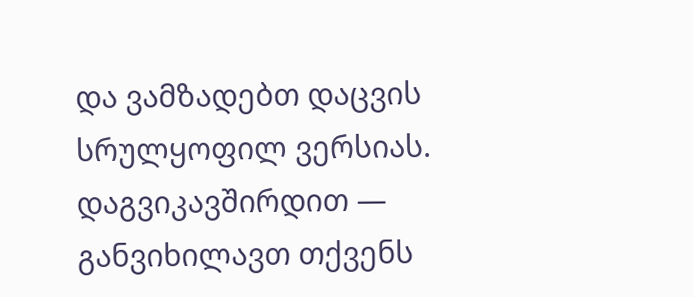და ვამზადებთ დაცვის სრულყოფილ ვერსიას. დაგვიკავშირდით — განვიხილავთ თქვენს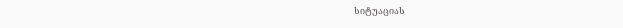სიტუაციას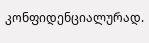კონფიდენციალურად.